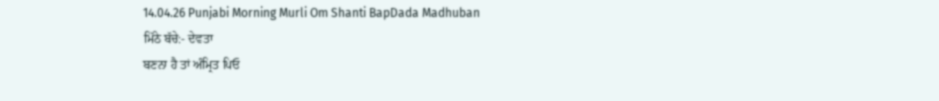14.04.26 Punjabi Morning Murli Om Shanti BapDada Madhuban
ਮਿੱਠੇ ਬੱਚੇ:- ਦੇਵਤਾ
ਬਣਨਾ ਹੈ ਤਾਂ ਅੰਮ੍ਰਿਤ ਪਿਓ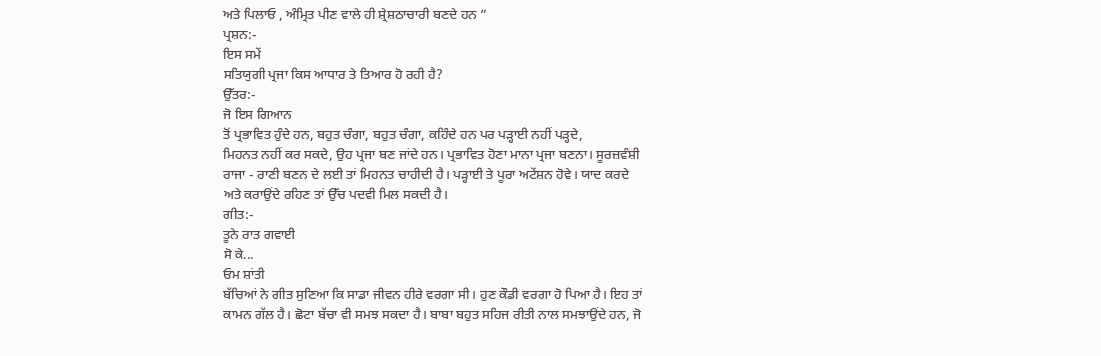ਅਤੇ ਪਿਲਾਓ , ਅੰਮ੍ਰਿਤ ਪੀਣ ਵਾਲੇ ਹੀ ਸ਼੍ਰੇਸ਼ਠਾਚਾਰੀ ਬਣਦੇ ਹਨ ”
ਪ੍ਰਸ਼ਨ:-
ਇਸ ਸਮੇਂ
ਸਤਿਯੁਗੀ ਪ੍ਰਜਾ ਕਿਸ ਆਧਾਰ ਤੇ ਤਿਆਰ ਹੋ ਰਹੀ ਹੈ?
ਉੱਤਰ:-
ਜੋ ਇਸ ਗਿਆਨ
ਤੋਂ ਪ੍ਰਭਾਵਿਤ ਹੁੰਦੇ ਹਨ, ਬਹੁਤ ਚੰਗਾ, ਬਹੁਤ ਚੰਗਾ, ਕਹਿੰਦੇ ਹਨ ਪਰ ਪੜ੍ਹਾਈ ਨਹੀਂ ਪੜ੍ਹਦੇ,
ਮਿਹਨਤ ਨਹੀਂ ਕਰ ਸਕਦੇ, ਉਹ ਪ੍ਰਜਾ ਬਣ ਜਾਂਦੇ ਹਨ। ਪ੍ਰਭਾਵਿਤ ਹੋਣਾ ਮਾਨਾ ਪ੍ਰਜਾ ਬਣਨਾ। ਸੂਰਜ਼ਵੰਸ਼ੀ
ਰਾਜਾ - ਰਾਣੀ ਬਣਨ ਦੇ ਲਈ ਤਾਂ ਮਿਹਨਤ ਚਾਹੀਦੀ ਹੈ। ਪੜ੍ਹਾਈ ਤੇ ਪੂਰਾ ਅਟੇਂਸ਼ਨ ਹੋਵੇ। ਯਾਦ ਕਰਦੇ
ਅਤੇ ਕਰਾਉਂਦੇ ਰਹਿਣ ਤਾਂ ਉੱਚ ਪਦਵੀ ਮਿਲ ਸਕਦੀ ਹੈ।
ਗੀਤ:-
ਤੂਨੇ ਰਾਤ ਗਵਾਈ
ਸੋ ਕੇ...
ਓਮ ਸ਼ਾਂਤੀ
ਬੱਚਿਆਂ ਨੇ ਗੀਤ ਸੁਣਿਆ ਕਿ ਸਾਡਾ ਜੀਵਨ ਹੀਰੇ ਵਰਗਾ ਸੀ। ਹੁਣ ਕੌਡੀ ਵਰਗਾ ਹੋ ਪਿਆ ਹੈ। ਇਹ ਤਾਂ
ਕਾਮਨ ਗੱਲ ਹੈ। ਛੋਟਾ ਬੱਚਾ ਵੀ ਸਮਝ ਸਕਦਾ ਹੈ। ਬਾਬਾ ਬਹੁਤ ਸਹਿਜ ਰੀਤੀ ਨਾਲ ਸਮਝਾਉਂਦੇ ਹਨ, ਜੋ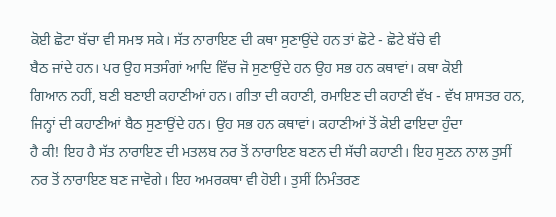ਕੋਈ ਛੋਟਾ ਬੱਚਾ ਵੀ ਸਮਝ ਸਕੇ। ਸੱਤ ਨਾਰਾਇਣ ਦੀ ਕਥਾ ਸੁਣਾਉਂਦੇ ਹਨ ਤਾਂ ਛੋਟੇ - ਛੋਟੇ ਬੱਚੇ ਵੀ
ਬੈਠ ਜਾਂਦੇ ਹਨ। ਪਰ ਉਹ ਸਤਸੰਗਾਂ ਆਦਿ ਵਿੱਚ ਜੋ ਸੁਣਾਉਂਦੇ ਹਨ ਉਹ ਸਭ ਹਨ ਕਥਾਵਾਂ। ਕਥਾ ਕੋਈ
ਗਿਆਨ ਨਹੀਂ, ਬਣੀ ਬਣਾਈ ਕਹਾਣੀਆਂ ਹਨ। ਗੀਤਾ ਦੀ ਕਹਾਣੀ, ਰਮਾਇਣ ਦੀ ਕਹਾਣੀ ਵੱਖ - ਵੱਖ ਸ਼ਾਸਤਰ ਹਨ,
ਜਿਨ੍ਹਾਂ ਦੀ ਕਹਾਣੀਆਂ ਬੈਠ ਸੁਣਾਉਂਦੇ ਹਨ। ਉਹ ਸਭ ਹਨ ਕਥਾਵਾਂ। ਕਹਾਣੀਆਂ ਤੋਂ ਕੋਈ ਫਾਇਦਾ ਹੁੰਦਾ
ਹੈ ਕੀ! ਇਹ ਹੈ ਸੱਤ ਨਾਰਾਇਣ ਦੀ ਮਤਲਬ ਨਰ ਤੋਂ ਨਾਰਾਇਣ ਬਣਨ ਦੀ ਸੱਚੀ ਕਹਾਣੀ। ਇਹ ਸੁਣਨ ਨਾਲ ਤੁਸੀਂ
ਨਰ ਤੋਂ ਨਾਰਾਇਣ ਬਣ ਜਾਵੋਗੇ। ਇਹ ਅਮਰਕਥਾ ਵੀ ਹੋਈ। ਤੁਸੀਂ ਨਿਮੰਤਰਣ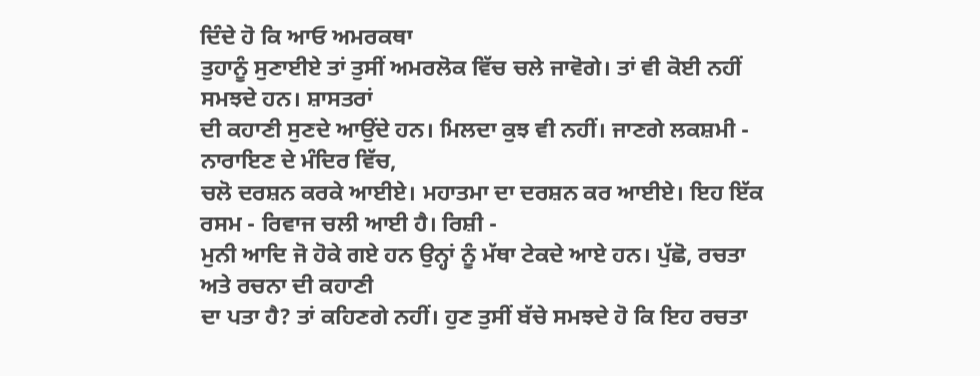ਦਿੰਦੇ ਹੋ ਕਿ ਆਓ ਅਮਰਕਥਾ
ਤੁਹਾਨੂੰ ਸੁਣਾਈਏ ਤਾਂ ਤੁਸੀਂ ਅਮਰਲੋਕ ਵਿੱਚ ਚਲੇ ਜਾਵੋਗੇ। ਤਾਂ ਵੀ ਕੋਈ ਨਹੀਂ ਸਮਝਦੇ ਹਨ। ਸ਼ਾਸਤਰਾਂ
ਦੀ ਕਹਾਣੀ ਸੁਣਦੇ ਆਉਂਦੇ ਹਨ। ਮਿਲਦਾ ਕੁਝ ਵੀ ਨਹੀਂ। ਜਾਣਗੇ ਲਕਸ਼ਮੀ - ਨਾਰਾਇਣ ਦੇ ਮੰਦਿਰ ਵਿੱਚ,
ਚਲੋ ਦਰਸ਼ਨ ਕਰਕੇ ਆਈਏ। ਮਹਾਤਮਾ ਦਾ ਦਰਸ਼ਨ ਕਰ ਆਈਏ। ਇਹ ਇੱਕ ਰਸਮ - ਰਿਵਾਜ ਚਲੀ ਆਈ ਹੈ। ਰਿਸ਼ੀ -
ਮੁਨੀ ਆਦਿ ਜੋ ਹੋਕੇ ਗਏ ਹਨ ਉਨ੍ਹਾਂ ਨੂੰ ਮੱਥਾ ਟੇਕਦੇ ਆਏ ਹਨ। ਪੁੱਛੋ, ਰਚਤਾ ਅਤੇ ਰਚਨਾ ਦੀ ਕਹਾਣੀ
ਦਾ ਪਤਾ ਹੈ? ਤਾਂ ਕਹਿਣਗੇ ਨਹੀਂ। ਹੁਣ ਤੁਸੀਂ ਬੱਚੇ ਸਮਝਦੇ ਹੋ ਕਿ ਇਹ ਰਚਤਾ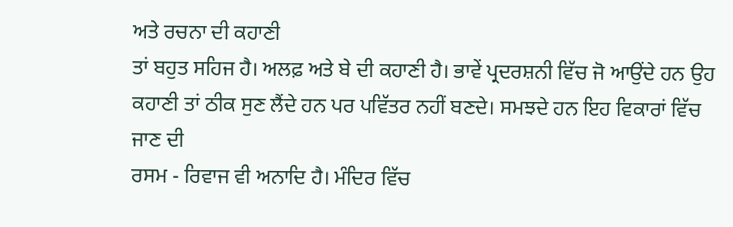ਅਤੇ ਰਚਨਾ ਦੀ ਕਹਾਣੀ
ਤਾਂ ਬਹੁਤ ਸਹਿਜ ਹੈ। ਅਲਫ਼ ਅਤੇ ਬੇ ਦੀ ਕਹਾਣੀ ਹੈ। ਭਾਵੇਂ ਪ੍ਰਦਰਸ਼ਨੀ ਵਿੱਚ ਜੋ ਆਉਂਦੇ ਹਨ ਉਹ
ਕਹਾਣੀ ਤਾਂ ਠੀਕ ਸੁਣ ਲੈਂਦੇ ਹਨ ਪਰ ਪਵਿੱਤਰ ਨਹੀਂ ਬਣਦੇ। ਸਮਝਦੇ ਹਨ ਇਹ ਵਿਕਾਰਾਂ ਵਿੱਚ ਜਾਣ ਦੀ
ਰਸਮ - ਰਿਵਾਜ ਵੀ ਅਨਾਦਿ ਹੈ। ਮੰਦਿਰ ਵਿੱਚ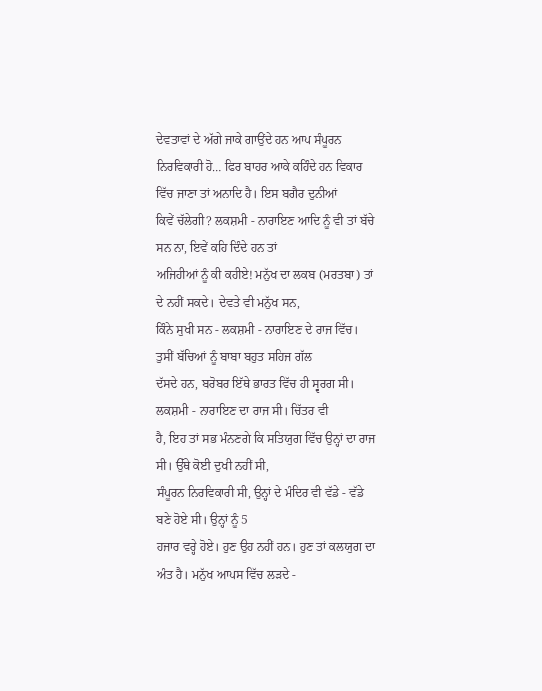ਦੇਵਤਾਵਾਂ ਦੇ ਅੱਗੇ ਜਾਕੇ ਗਾਉਂਦੇ ਹਨ ਆਪ ਸੰਪੂਰਨ
ਨਿਰਵਿਕਾਰੀ ਹੋ… ਫਿਰ ਬਾਹਰ ਆਕੇ ਕਹਿੰਦੇ ਹਨ ਵਿਕਾਰ ਵਿੱਚ ਜਾਣਾ ਤਾਂ ਅਨਾਦਿ ਹੈ। ਇਸ ਬਗੈਰ ਦੁਨੀਆਂ
ਕਿਵੇਂ ਚੱਲੇਗੀ? ਲਕਸ਼ਮੀ - ਨਾਰਾਇਣ ਆਦਿ ਨੂੰ ਵੀ ਤਾਂ ਬੱਚੇ ਸਨ ਨਾ, ਇਵੇਂ ਕਹਿ ਦਿੰਦੇ ਹਨ ਤਾਂ
ਅਜਿਹੀਆਂ ਨੂੰ ਕੀ ਕਹੀਏ! ਮਨੁੱਖ ਦਾ ਲਕਬ (ਮਰਤਬਾ) ਤਾਂ ਦੇ ਨਹੀਂ ਸਕਦੇ। ਦੇਵਤੇ ਵੀ ਮਨੁੱਖ ਸਨ,
ਕਿੰਨੇ ਸੁਖੀ ਸਨ - ਲਕਸ਼ਮੀ - ਨਾਰਾਇਣ ਦੇ ਰਾਜ ਵਿੱਚ। ਤੁਸੀਂ ਬੱਚਿਆਂ ਨੂੰ ਬਾਬਾ ਬਹੁਤ ਸਹਿਜ ਗੱਲ
ਦੱਸਦੇ ਹਨ, ਬਰੋਬਰ ਇੱਥੇ ਭਾਰਤ ਵਿੱਚ ਹੀ ਸ੍ਵਰਗ ਸੀ। ਲਕਸ਼ਮੀ - ਨਾਰਾਇਣ ਦਾ ਰਾਜ ਸੀ। ਚਿੱਤਰ ਵੀ
ਹੈ, ਇਹ ਤਾਂ ਸਭ ਮੰਨਣਗੇ ਕਿ ਸਤਿਯੁਗ ਵਿੱਚ ਉਨ੍ਹਾਂ ਦਾ ਰਾਜ ਸੀ। ਉੱਥੇ ਕੋਈ ਦੁਖੀ ਨਹੀਂ ਸੀ,
ਸੰਪੂਰਨ ਨਿਰਵਿਕਾਰੀ ਸੀ, ਉਨ੍ਹਾਂ ਦੇ ਮੰਦਿਰ ਵੀ ਵੱਡੇ - ਵੱਡੇ ਬਣੇ ਹੋਏ ਸੀ। ਉਨ੍ਹਾਂ ਨੂੰ 5
ਹਜਾਰ ਵਰ੍ਹੇ ਹੋਏ। ਹੁਣ ਉਹ ਨਹੀਂ ਹਨ। ਹੁਣ ਤਾਂ ਕਲਯੁਗ ਦਾ ਅੰਤ ਹੈ। ਮਨੁੱਖ ਆਪਸ ਵਿੱਚ ਲੜਦੇ -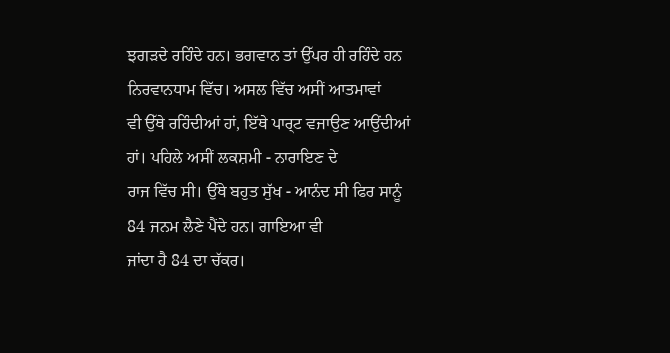ਝਗੜਦੇ ਰਹਿੰਦੇ ਹਨ। ਭਗਵਾਨ ਤਾਂ ਉੱਪਰ ਹੀ ਰਹਿੰਦੇ ਹਨ ਨਿਰਵਾਨਧਾਮ ਵਿੱਚ। ਅਸਲ ਵਿੱਚ ਅਸੀਂ ਆਤਮਾਵਾਂ
ਵੀ ਉੱਥੇ ਰਹਿੰਦੀਆਂ ਹਾਂ, ਇੱਥੇ ਪਾਰ੍ਟ ਵਜਾਉਣ ਆਉਂਦੀਆਂ ਹਾਂ। ਪਹਿਲੇ ਅਸੀਂ ਲਕਸ਼ਮੀ - ਨਾਰਾਇਣ ਦੇ
ਰਾਜ ਵਿੱਚ ਸੀ। ਉੱਥੇ ਬਹੁਤ ਸੁੱਖ - ਆਨੰਦ ਸੀ ਫਿਰ ਸਾਨੂੰ 84 ਜਨਮ ਲੈਣੇ ਪੈਂਦੇ ਹਨ। ਗਾਇਆ ਵੀ
ਜਾਂਦਾ ਹੈ 84 ਦਾ ਚੱਕਰ।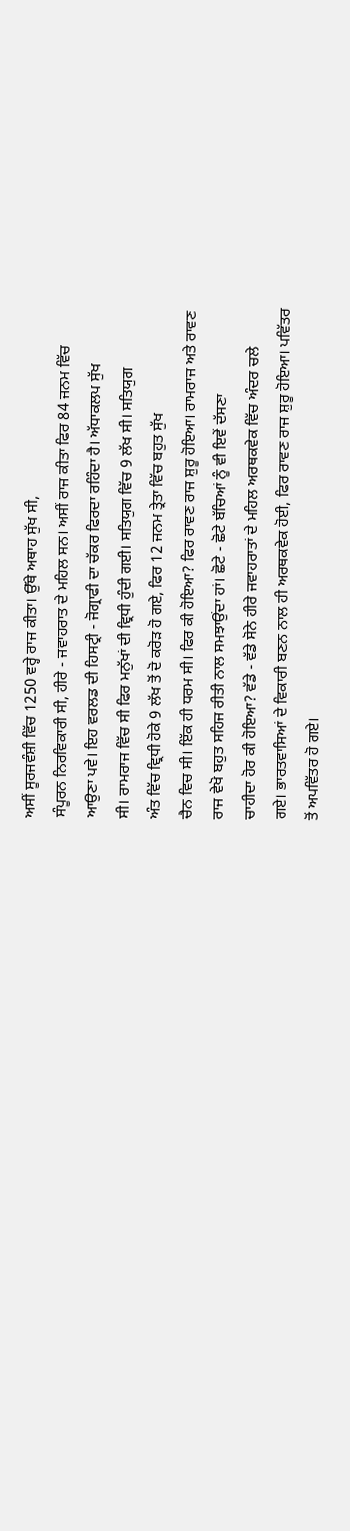ਅਸੀਂ ਸੂਰਜਵੰਸ਼ੀ ਵਿੱਚ 1250 ਵਰ੍ਹੇ ਰਾਜ ਕੀਤਾ। ਉੱਥੇ ਅਥਾਹ ਸੁੱਖ ਸੀ,
ਸੰਪੂਰਨ ਨਿਰਵਿਕਾਰੀ ਸੀ, ਹੀਰੇ - ਜਵਾਹਰਾਤ ਦੇ ਮਹਿਲ ਸਨ। ਅਸੀਂ ਰਾਜ ਕੀਤਾ ਫਿਰ 84 ਜਨਮ ਵਿੱਚ
ਆਉਣਾ ਪਵੇ। ਇਹ ਵਰਲਡ ਦੀ ਹਿਸਟ੍ਰੀ - ਜੋਗ੍ਰਾਫੀ ਦਾ ਚੱਕਰ ਫਿਰਦਾ ਰਹਿੰਦਾ ਹੈ। ਅੱਧਾਕਲਪ ਸੁੱਖ
ਸੀ। ਰਾਮਰਾਜ ਵਿੱਚ ਸੀ ਫਿਰ ਮਨੁੱਖਾਂ ਦੀ ਵ੍ਰਿਧੀ ਹੁੰਦੀ ਗਈ। ਸਤਿਯੁਗ ਵਿੱਚ 9 ਲੱਖ ਸੀ। ਸਤਿਯੁਗ
ਅੰਤ ਵਿੱਚ ਵ੍ਰਿਧੀ ਹੋਕੇ 9 ਲੱਖ ਤੋਂ ਦੋ ਕਰੋੜ ਹੋ ਗਏ, ਫਿਰ 12 ਜਨਮ ਤ੍ਰੇਤਾ ਵਿੱਚ ਬਹੁਤ ਸੁੱਖ
ਚੈਨ ਵਿਚ ਸੀ। ਇੱਕ ਹੀ ਧਰਮ ਸੀ। ਫਿਰ ਕੀ ਹੋਇਆ? ਫਿਰ ਰਾਵਣ ਰਾਜ ਸ਼ੁਰੂ ਹੋਇਆ। ਰਾਮਰਾਜ ਅਤੇ ਰਾਵਣ
ਰਾਜ ਵੇਖੋ ਬਹੁਤ ਸਹਿਜ ਰੀਤੀ ਨਾਲ ਸਮਝਾਉਂਦਾ ਹਾਂ। ਛੋਟੇ - ਛੋਟੇ ਬੱਚਿਆਂ ਨੂੰ ਵੀ ਇਵੇਂ ਦੱਸਣਾ
ਚਾਹੀਦਾ ਹੋਰ ਕੀ ਹੋਇਆ? ਵੱਡੇ - ਵੱਡੇ ਸੋਨੇ ਹੀਰੇ ਜਵਾਹਰਾਤਾਂ ਦੇ ਮਹਿਲ ਅਰਥਕਵੇਕ ਵਿੱਚ ਅੰਦਰ ਚਲੇ
ਗਏ। ਭਾਰਤਵਾਸਿਆਂ ਦੇ ਵਿਕਾਰੀ ਬਣਨ ਨਾਲ ਹੀ ਅਰਥਕਵੇਕ ਹੋਈ, ਫਿਰ ਰਾਵਣ ਰਾਜ ਸ਼ੁਰੂ ਹੋਇਆ। ਪਵਿੱਤਰ
ਤੋਂ ਅਪਵਿੱਤਰ ਹੋ ਗਏ।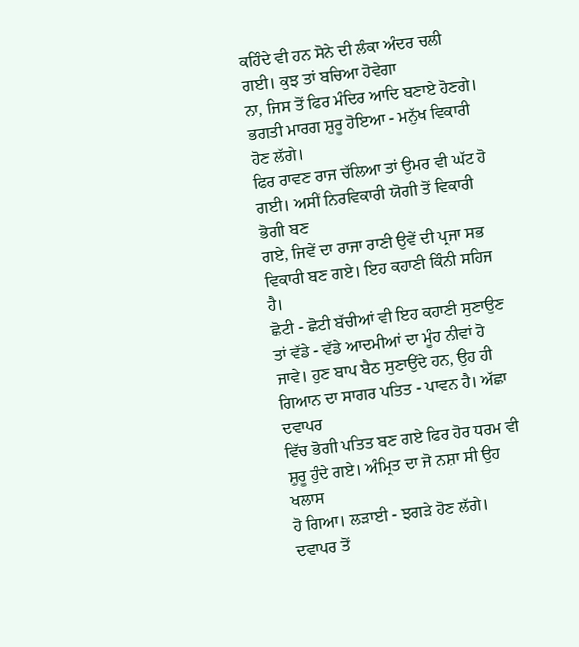ਕਹਿੰਦੇ ਵੀ ਹਨ ਸੋਨੇ ਦੀ ਲੰਕਾ ਅੰਦਰ ਚਲੀ ਗਈ। ਕੁਝ ਤਾਂ ਬਚਿਆ ਹੋਵੇਗਾ
ਨਾ, ਜਿਸ ਤੋਂ ਫਿਰ ਮੰਦਿਰ ਆਦਿ ਬਣਾਏ ਹੋਣਗੇ। ਭਗਤੀ ਮਾਰਗ ਸ਼ੁਰੂ ਹੋਇਆ - ਮਨੁੱਖ ਵਿਕਾਰੀ ਹੋਣ ਲੱਗੇ।
ਫਿਰ ਰਾਵਣ ਰਾਜ ਚੱਲਿਆ ਤਾਂ ਉਮਰ ਵੀ ਘੱਟ ਹੋ ਗਈ। ਅਸੀਂ ਨਿਰਵਿਕਾਰੀ ਯੋਗੀ ਤੋਂ ਵਿਕਾਰੀ ਭੋਗੀ ਬਣ
ਗਏ, ਜਿਵੇਂ ਦਾ ਰਾਜਾ ਰਾਣੀ ਉਵੇਂ ਦੀ ਪ੍ਰਜਾ ਸਭ ਵਿਕਾਰੀ ਬਣ ਗਏ। ਇਹ ਕਹਾਣੀ ਕਿੰਨੀ ਸਹਿਜ ਹੈ।
ਛੋਟੀ - ਛੋਟੀ ਬੱਚੀਆਂ ਵੀ ਇਹ ਕਹਾਣੀ ਸੁਣਾਉਣ ਤਾਂ ਵੱਡੇ - ਵੱਡੇ ਆਦਮੀਆਂ ਦਾ ਮੂੰਹ ਨੀਵਾਂ ਹੋ
ਜਾਵੇ। ਹੁਣ ਬਾਪ ਬੈਠ ਸੁਣਾਉਂਦੇ ਹਨ, ਉਹ ਹੀ ਗਿਆਨ ਦਾ ਸਾਗਰ ਪਤਿਤ - ਪਾਵਨ ਹੈ। ਅੱਛਾ ਦਵਾਪਰ
ਵਿੱਚ ਭੋਗੀ ਪਤਿਤ ਬਣ ਗਏ ਫਿਰ ਹੋਰ ਧਰਮ ਵੀ ਸ਼ੁਰੂ ਹੁੰਦੇ ਗਏ। ਅੰਮ੍ਰਿਤ ਦਾ ਜੋ ਨਸ਼ਾ ਸੀ ਉਹ ਖਲਾਸ
ਹੋ ਗਿਆ। ਲੜਾਈ - ਝਗੜੇ ਹੋਣ ਲੱਗੇ। ਦਵਾਪਰ ਤੋਂ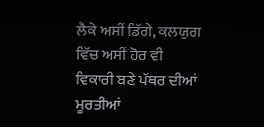ਲੈਕੇ ਅਸੀਂ ਡਿੱਗੇ, ਕਲਯੁਗ ਵਿੱਚ ਅਸੀਂ ਹੋਰ ਵੀ
ਵਿਕਾਰੀ ਬਣੇ ਪੱਥਰ ਦੀਆਂ ਮੂਰਤੀਆਂ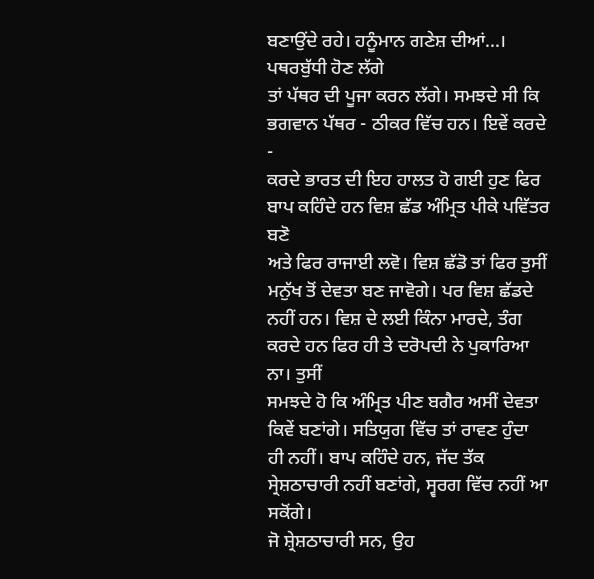ਬਣਾਉਂਦੇ ਰਹੇ। ਹਨੂੰਮਾਨ ਗਣੇਸ਼ ਦੀਆਂ...। ਪਥਰਬੁੱਧੀ ਹੋਣ ਲੱਗੇ
ਤਾਂ ਪੱਥਰ ਦੀ ਪੂਜਾ ਕਰਨ ਲੱਗੇ। ਸਮਝਦੇ ਸੀ ਕਿ ਭਗਵਾਨ ਪੱਥਰ - ਠੀਕਰ ਵਿੱਚ ਹਨ। ਇਵੇਂ ਕਰਦੇ -
ਕਰਦੇ ਭਾਰਤ ਦੀ ਇਹ ਹਾਲਤ ਹੋ ਗਈ ਹੁਣ ਫਿਰ ਬਾਪ ਕਹਿੰਦੇ ਹਨ ਵਿਸ਼ ਛੱਡ ਅੰਮ੍ਰਿਤ ਪੀਕੇ ਪਵਿੱਤਰ ਬਣੋ
ਅਤੇ ਫਿਰ ਰਾਜਾਈ ਲਵੋ। ਵਿਸ਼ ਛੱਡੋ ਤਾਂ ਫਿਰ ਤੁਸੀਂ ਮਨੁੱਖ ਤੋਂ ਦੇਵਤਾ ਬਣ ਜਾਵੋਗੇ। ਪਰ ਵਿਸ਼ ਛੱਡਦੇ
ਨਹੀਂ ਹਨ। ਵਿਸ਼ ਦੇ ਲਈ ਕਿੰਨਾ ਮਾਰਦੇ, ਤੰਗ ਕਰਦੇ ਹਨ ਫਿਰ ਹੀ ਤੇ ਦਰੋਪਦੀ ਨੇ ਪੁਕਾਰਿਆ ਨਾ। ਤੁਸੀਂ
ਸਮਝਦੇ ਹੋ ਕਿ ਅੰਮ੍ਰਿਤ ਪੀਣ ਬਗੈਰ ਅਸੀਂ ਦੇਵਤਾ ਕਿਵੇਂ ਬਣਾਂਗੇ। ਸਤਿਯੁਗ ਵਿੱਚ ਤਾਂ ਰਾਵਣ ਹੁੰਦਾ
ਹੀ ਨਹੀਂ। ਬਾਪ ਕਹਿੰਦੇ ਹਨ, ਜੱਦ ਤੱਕ ਸ੍ਰੇਸ਼ਠਾਚਾਰੀ ਨਹੀਂ ਬਣਾਂਗੇ, ਸ੍ਵਰਗ ਵਿੱਚ ਨਹੀਂ ਆ ਸਕੋਂਗੇ।
ਜੋ ਸ਼੍ਰੇਸ਼ਠਾਚਾਰੀ ਸਨ, ਉਹ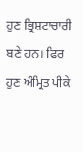ਹੁਣ ਭ੍ਰਿਸ਼ਟਾਚਾਰੀ ਬਣੇ ਹਨ। ਫਿਰ ਹੁਣ ਅੰਮ੍ਰਿਤ ਪੀਕੇ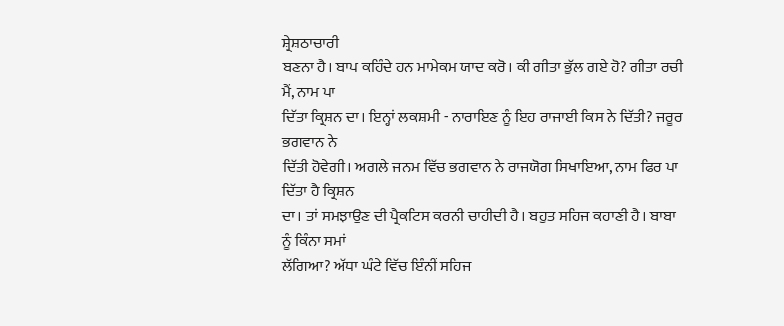ਸ਼੍ਰੇਸ਼ਠਾਚਾਰੀ
ਬਣਨਾ ਹੈ। ਬਾਪ ਕਹਿੰਦੇ ਹਨ ਮਾਮੇਕਮ ਯਾਦ ਕਰੋ। ਕੀ ਗੀਤਾ ਭੁੱਲ ਗਏ ਹੋ? ਗੀਤਾ ਰਚੀ ਮੈਂ, ਨਾਮ ਪਾ
ਦਿੱਤਾ ਕ੍ਰਿਸ਼ਨ ਦਾ। ਇਨ੍ਹਾਂ ਲਕਸ਼ਮੀ - ਨਾਰਾਇਣ ਨੂੰ ਇਹ ਰਾਜਾਈ ਕਿਸ ਨੇ ਦਿੱਤੀ? ਜਰੂਰ ਭਗਵਾਨ ਨੇ
ਦਿੱਤੀ ਹੋਵੇਗੀ। ਅਗਲੇ ਜਨਮ ਵਿੱਚ ਭਗਵਾਨ ਨੇ ਰਾਜਯੋਗ ਸਿਖਾਇਆ, ਨਾਮ ਫਿਰ ਪਾ ਦਿੱਤਾ ਹੈ ਕ੍ਰਿਸ਼ਨ
ਦਾ। ਤਾਂ ਸਮਝਾਉਣ ਦੀ ਪ੍ਰੈਕਟਿਸ ਕਰਨੀ ਚਾਹੀਦੀ ਹੈ। ਬਹੁਤ ਸਹਿਜ ਕਹਾਣੀ ਹੈ। ਬਾਬਾ ਨੂੰ ਕਿੰਨਾ ਸਮਾਂ
ਲੱਗਿਆ? ਅੱਧਾ ਘੰਟੇ ਵਿੱਚ ਇੰਨੀਂ ਸਹਿਜ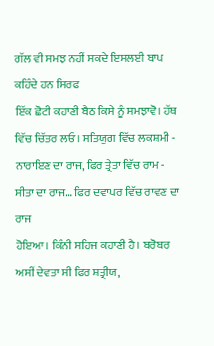ਗੱਲ ਵੀ ਸਮਝ ਨਹੀਂ ਸਕਦੇ ਇਸਲਈ ਬਾਪ ਕਹਿੰਦੇ ਹਨ ਸਿਰਫ
ਇੱਕ ਛੋਟੀ ਕਹਾਣੀ ਬੈਠ ਕਿਸੇ ਨੂੰ ਸਮਝਾਵੋ। ਹੱਥ ਵਿੱਚ ਚਿੱਤਰ ਲਓ। ਸਤਿਯੁਗ ਵਿੱਚ ਲਕਸ਼ਮੀ -
ਨਾਰਾਇਣ ਦਾ ਰਾਜ, ਫਿਰ ਤ੍ਰੇਤਾ ਵਿੱਚ ਰਾਮ - ਸੀਤਾ ਦਾ ਰਾਜ… ਫਿਰ ਦਵਾਪਰ ਵਿੱਚ ਰਾਵਣ ਦਾ ਰਾਜ
ਹੋਇਆ। ਕਿੰਨੀ ਸਹਿਜ ਕਹਾਣੀ ਹੈ। ਬਰੋਬਰ ਅਸੀਂ ਦੇਵਤਾ ਸੀ ਫਿਰ ਸ਼ਤ੍ਰੀਯ,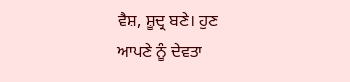ਵੈਸ਼, ਸ਼ੂਦ੍ਰ ਬਣੇ। ਹੁਣ
ਆਪਣੇ ਨੂੰ ਦੇਵਤਾ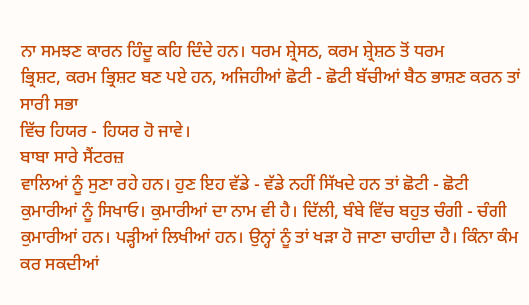ਨਾ ਸਮਝਣ ਕਾਰਨ ਹਿੰਦੂ ਕਹਿ ਦਿੰਦੇ ਹਨ। ਧਰਮ ਸ਼੍ਰੇਸਠ, ਕਰਮ ਸ਼੍ਰੇਸ਼ਠ ਤੋਂ ਧਰਮ
ਭ੍ਰਿਸ਼ਟ, ਕਰਮ ਭ੍ਰਿਸ਼ਟ ਬਣ ਪਏ ਹਨ, ਅਜਿਹੀਆਂ ਛੋਟੀ - ਛੋਟੀ ਬੱਚੀਆਂ ਬੈਠ ਭਾਸ਼ਣ ਕਰਨ ਤਾਂ ਸਾਰੀ ਸਭਾ
ਵਿੱਚ ਹਿਯਰ - ਹਿਯਰ ਹੋ ਜਾਵੇ।
ਬਾਬਾ ਸਾਰੇ ਸੈਂਟਰਜ਼
ਵਾਲਿਆਂ ਨੂੰ ਸੁਣਾ ਰਹੇ ਹਨ। ਹੁਣ ਇਹ ਵੱਡੇ - ਵੱਡੇ ਨਹੀਂ ਸਿੱਖਦੇ ਹਨ ਤਾਂ ਛੋਟੀ - ਛੋਟੀ
ਕੁਮਾਰੀਆਂ ਨੂੰ ਸਿਖਾਓ। ਕੁਮਾਰੀਆਂ ਦਾ ਨਾਮ ਵੀ ਹੈ। ਦਿੱਲੀ, ਬੰਬੇ ਵਿੱਚ ਬਹੁਤ ਚੰਗੀ - ਚੰਗੀ
ਕੁਮਾਰੀਆਂ ਹਨ। ਪੜ੍ਹੀਆਂ ਲਿਖੀਆਂ ਹਨ। ਉਨ੍ਹਾਂ ਨੂੰ ਤਾਂ ਖੜਾ ਹੋ ਜਾਣਾ ਚਾਹੀਦਾ ਹੈ। ਕਿੰਨਾ ਕੰਮ
ਕਰ ਸਕਦੀਆਂ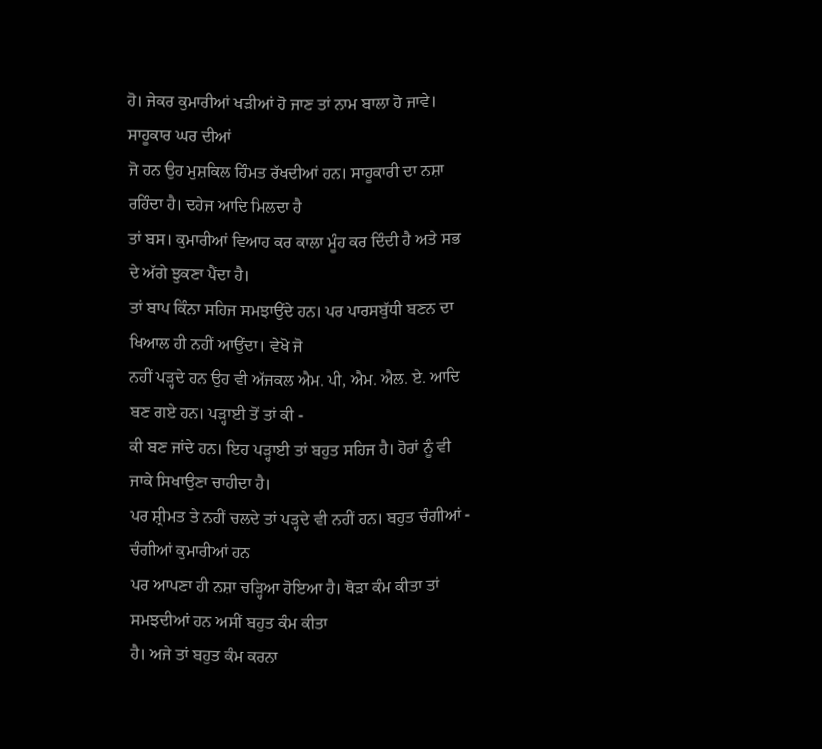ਹੋ। ਜੇਕਰ ਕੁਮਾਰੀਆਂ ਖੜੀਆਂ ਹੋ ਜਾਣ ਤਾਂ ਨਾਮ ਬਾਲਾ ਹੋ ਜਾਵੇ। ਸਾਹੂਕਾਰ ਘਰ ਦੀਆਂ
ਜੋ ਹਨ ਉਹ ਮੁਸ਼ਕਿਲ ਹਿੰਮਤ ਰੱਖਦੀਆਂ ਹਨ। ਸਾਹੂਕਾਰੀ ਦਾ ਨਸ਼ਾ ਰਹਿੰਦਾ ਹੈ। ਦਹੇਜ ਆਦਿ ਮਿਲਦਾ ਹੈ
ਤਾਂ ਬਸ। ਕੁਮਾਰੀਆਂ ਵਿਆਹ ਕਰ ਕਾਲਾ ਮੂੰਹ ਕਰ ਦਿੰਦੀ ਹੈ ਅਤੇ ਸਭ ਦੇ ਅੱਗੇ ਝੁਕਣਾ ਪੈਂਦਾ ਹੈ।
ਤਾਂ ਬਾਪ ਕਿੰਨਾ ਸਹਿਜ ਸਮਝਾਉਂਦੇ ਹਨ। ਪਰ ਪਾਰਸਬੁੱਧੀ ਬਣਨ ਦਾ ਖਿਆਲ ਹੀ ਨਹੀਂ ਆਉਂਦਾ। ਵੇਖੋ ਜੋ
ਨਹੀਂ ਪੜ੍ਹਦੇ ਹਨ ਉਹ ਵੀ ਅੱਜਕਲ ਐਮ. ਪੀ, ਐਮ. ਐਲ. ਏ. ਆਦਿ ਬਣ ਗਏ ਹਨ। ਪੜ੍ਹਾਈ ਤੋਂ ਤਾਂ ਕੀ -
ਕੀ ਬਣ ਜਾਂਦੇ ਹਨ। ਇਹ ਪੜ੍ਹਾਈ ਤਾਂ ਬਹੁਤ ਸਹਿਜ ਹੈ। ਹੋਰਾਂ ਨੂੰ ਵੀ ਜਾਕੇ ਸਿਖਾਉਣਾ ਚਾਹੀਦਾ ਹੈ।
ਪਰ ਸ਼੍ਰੀਮਤ ਤੇ ਨਹੀਂ ਚਲਦੇ ਤਾਂ ਪੜ੍ਹਦੇ ਵੀ ਨਹੀਂ ਹਨ। ਬਹੁਤ ਚੰਗੀਆਂ - ਚੰਗੀਆਂ ਕੁਮਾਰੀਆਂ ਹਨ
ਪਰ ਆਪਣਾ ਹੀ ਨਸ਼ਾ ਚੜ੍ਹਿਆ ਹੋਇਆ ਹੈ। ਥੋੜਾ ਕੰਮ ਕੀਤਾ ਤਾਂ ਸਮਝਦੀਆਂ ਹਨ ਅਸੀਂ ਬਹੁਤ ਕੰਮ ਕੀਤਾ
ਹੈ। ਅਜੇ ਤਾਂ ਬਹੁਤ ਕੰਮ ਕਰਨਾ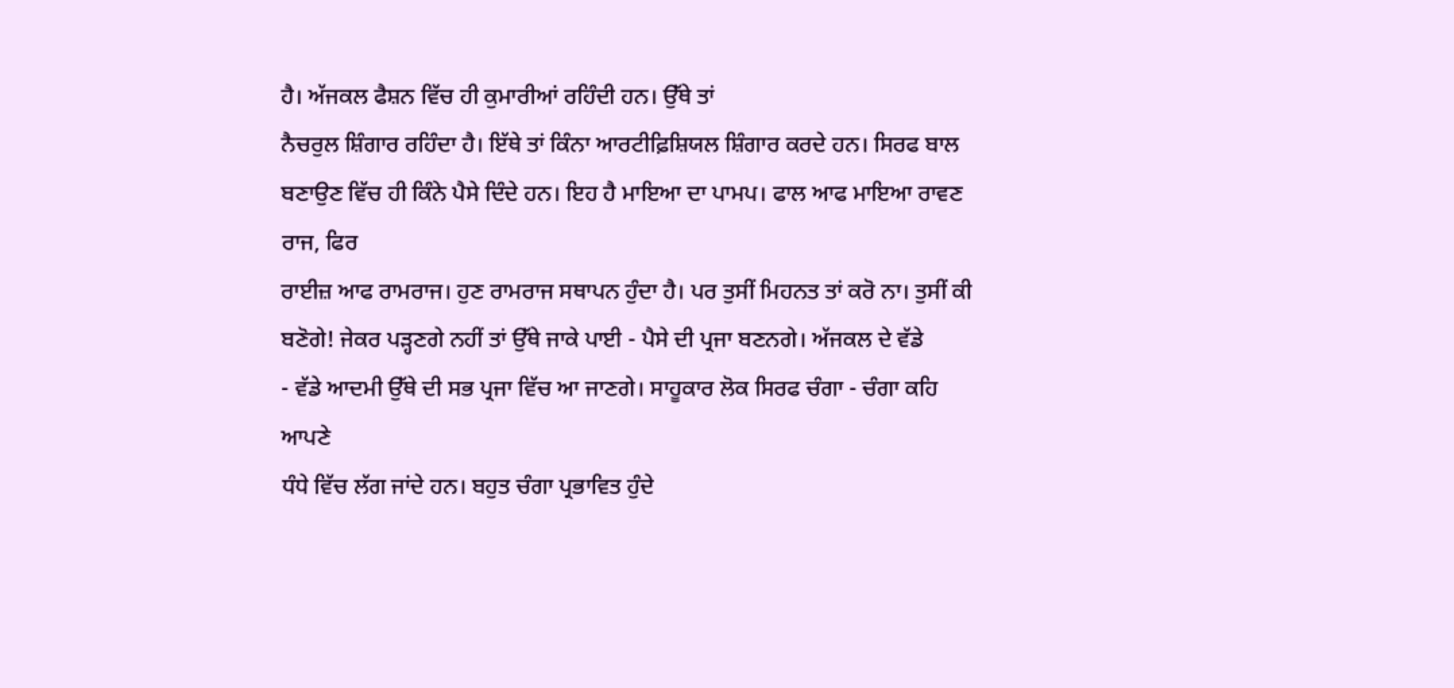ਹੈ। ਅੱਜਕਲ ਫੈਸ਼ਨ ਵਿੱਚ ਹੀ ਕੁਮਾਰੀਆਂ ਰਹਿੰਦੀ ਹਨ। ਉੱਥੇ ਤਾਂ
ਨੈਚਰੁਲ ਸ਼ਿੰਗਾਰ ਰਹਿੰਦਾ ਹੈ। ਇੱਥੇ ਤਾਂ ਕਿੰਨਾ ਆਰਟੀਫ਼ਿਸ਼ਿਯਲ ਸ਼ਿੰਗਾਰ ਕਰਦੇ ਹਨ। ਸਿਰਫ ਬਾਲ
ਬਣਾਉਣ ਵਿੱਚ ਹੀ ਕਿੰਨੇ ਪੈਸੇ ਦਿੰਦੇ ਹਨ। ਇਹ ਹੈ ਮਾਇਆ ਦਾ ਪਾਮਪ। ਫਾਲ ਆਫ ਮਾਇਆ ਰਾਵਣ ਰਾਜ, ਫਿਰ
ਰਾਈਜ਼ ਆਫ ਰਾਮਰਾਜ। ਹੁਣ ਰਾਮਰਾਜ ਸਥਾਪਨ ਹੁੰਦਾ ਹੈ। ਪਰ ਤੁਸੀਂ ਮਿਹਨਤ ਤਾਂ ਕਰੋ ਨਾ। ਤੁਸੀਂ ਕੀ
ਬਣੋਗੇ! ਜੇਕਰ ਪੜ੍ਹਣਗੇ ਨਹੀਂ ਤਾਂ ਉੱਥੇ ਜਾਕੇ ਪਾਈ - ਪੈਸੇ ਦੀ ਪ੍ਰਜਾ ਬਣਨਗੇ। ਅੱਜਕਲ ਦੇ ਵੱਡੇ
- ਵੱਡੇ ਆਦਮੀ ਉੱਥੇ ਦੀ ਸਭ ਪ੍ਰਜਾ ਵਿੱਚ ਆ ਜਾਣਗੇ। ਸਾਹੂਕਾਰ ਲੋਕ ਸਿਰਫ ਚੰਗਾ - ਚੰਗਾ ਕਹਿ ਆਪਣੇ
ਧੰਧੇ ਵਿੱਚ ਲੱਗ ਜਾਂਦੇ ਹਨ। ਬਹੁਤ ਚੰਗਾ ਪ੍ਰਭਾਵਿਤ ਹੁੰਦੇ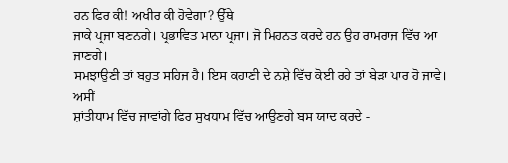ਹਨ ਫਿਰ ਕੀ! ਅਖੀਰ ਕੀ ਹੋਵੇਗਾ? ਉੱਥੇ
ਜਾਕੇ ਪ੍ਰਜਾ ਬਣਨਗੇ। ਪ੍ਰਭਾਵਿਤ ਮਾਨਾ ਪ੍ਰਜਾ। ਜੋ ਮਿਹਨਤ ਕਰਦੇ ਹਨ ਉਹ ਰਾਮਰਾਜ ਵਿੱਚ ਆ ਜਾਣਗੇ।
ਸਮਝਾਉਣੀ ਤਾਂ ਬਹੁਤ ਸਹਿਜ ਹੈ। ਇਸ ਕਹਾਣੀ ਦੇ ਨਸ਼ੇ ਵਿੱਚ ਕੋਈ ਰਹੇ ਤਾਂ ਬੇੜਾ ਪਾਰ ਹੋ ਜਾਵੇ। ਅਸੀਂ
ਸ਼ਾਂਤੀਧਾਮ ਵਿੱਚ ਜਾਵਾਂਗੇ ਫਿਰ ਸੁਖਧਾਮ ਵਿੱਚ ਆਉਣਗੇ ਬਸ ਯਾਦ ਕਰਦੇ -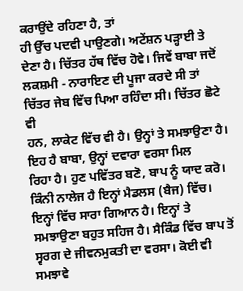ਕਰਾਉਂਦੇ ਰਹਿਣਾ ਹੈ, ਤਾਂ
ਹੀ ਉੱਚ ਪਦਵੀ ਪਾਉਣਗੇ। ਅਟੇਂਸ਼ਨ ਪੜ੍ਹਾਈ ਤੇ ਦੇਣਾ ਹੈ। ਚਿੱਤਰ ਹੱਥ ਵਿੱਚ ਹੋਵੇ। ਜਿਵੇਂ ਬਾਬਾ ਜਦੋਂ
ਲਕਸ਼ਮੀ - ਨਾਰਾਇਣ ਦੀ ਪੂਜਾ ਕਰਦੇ ਸੀ ਤਾਂ ਚਿੱਤਰ ਜੇਬ ਵਿੱਚ ਪਿਆ ਰਹਿੰਦਾ ਸੀ। ਚਿੱਤਰ ਛੋਟੇ ਵੀ
ਹਨ, ਲਾਕੇਟ ਵਿੱਚ ਵੀ ਹੈ। ਉਨ੍ਹਾਂ ਤੇ ਸਮਝਾਉਣਾ ਹੈ। ਇਹ ਹੈ ਬਾਬਾ, ਉਨ੍ਹਾਂ ਦਵਾਰਾ ਵਰਸਾ ਮਿਲ
ਰਿਹਾ ਹੈ। ਹੁਣ ਪਵਿੱਤਰ ਬਣੋ, ਬਾਪ ਨੂੰ ਯਾਦ ਕਰੋ। ਕਿੰਨੀ ਨਾਲੇਜ ਹੈ ਇਨ੍ਹਾਂ ਮੈਡਲਸ (ਬੈਜ) ਵਿੱਚ।
ਇਨ੍ਹਾਂ ਵਿੱਚ ਸਾਰਾ ਗਿਆਨ ਹੈ। ਇਨ੍ਹਾਂ ਤੇ ਸਮਝਾਉਣਾ ਬਹੁਤ ਸਹਿਜ ਹੈ। ਸੈਕਿੰਡ ਵਿੱਚ ਬਾਪ ਤੋਂ
ਸ੍ਵਰਗ ਦੇ ਜੀਵਨਮੁਕਤੀ ਦਾ ਵਰਸਾ। ਕੋਈ ਵੀ ਸਮਝਾਵੇ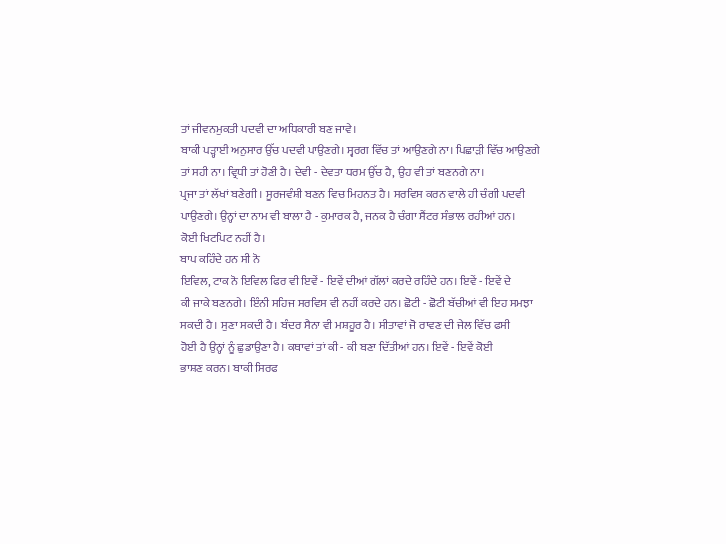ਤਾਂ ਜੀਵਨਮੁਕਤੀ ਪਦਵੀ ਦਾ ਅਧਿਕਾਰੀ ਬਣ ਜਾਵੇ।
ਬਾਕੀ ਪੜ੍ਹਾਈ ਅਨੁਸਾਰ ਉੱਚ ਪਦਵੀ ਪਾਉਣਗੇ। ਸ੍ਵਰਗ ਵਿੱਚ ਤਾਂ ਆਉਣਗੇ ਨਾ। ਪਿਛਾੜੀ ਵਿੱਚ ਆਉਣਗੇ
ਤਾਂ ਸਹੀ ਨਾ। ਵ੍ਰਿਧੀ ਤਾਂ ਹੋਣੀ ਹੈ। ਦੇਵੀ - ਦੇਵਤਾ ਧਰਮ ਉੱਚ ਹੈ, ਉਹ ਵੀ ਤਾਂ ਬਣਨਗੇ ਨਾ।
ਪ੍ਰਜਾ ਤਾਂ ਲੱਖਾਂ ਬਣੇਗੀ। ਸੂਰਜਵੰਸ਼ੀ ਬਣਨ ਵਿਚ ਮਿਹਨਤ ਹੈ। ਸਰਵਿਸ ਕਰਨ ਵਾਲੇ ਹੀ ਚੰਗੀ ਪਦਵੀ
ਪਾਉਣਗੇ। ਉਨ੍ਹਾਂ ਦਾ ਨਾਮ ਵੀ ਬਾਲਾ ਹੈ - ਕੁਮਾਰਕ ਹੈ, ਜਨਕ ਹੈ ਚੰਗਾ ਸੈਂਟਰ ਸੰਭਾਲ ਰਹੀਆਂ ਹਨ।
ਕੋਈ ਖਿਟਪਿਟ ਨਹੀਂ ਹੈ।
ਬਾਪ ਕਹਿੰਦੇ ਹਨ ਸੀ ਨੋ
ਇਵਿਲ, ਟਾਕ ਨੋ ਇਵਿਲ ਫਿਰ ਵੀ ਇਵੇਂ - ਇਵੇਂ ਦੀਆਂ ਗੱਲਾਂ ਕਰਦੇ ਰਹਿੰਦੇ ਹਨ। ਇਵੇਂ - ਇਵੇਂ ਦੇ
ਕੀ ਜਾਕੇ ਬਣਨਗੇ। ਇੰਨੀ ਸਹਿਜ ਸਰਵਿਸ ਵੀ ਨਹੀਂ ਕਰਦੇ ਹਨ। ਛੋਟੀ - ਛੋਟੀ ਬੱਚੀਆਂ ਵੀ ਇਹ ਸਮਝਾ
ਸਕਦੀ ਹੈ। ਸੁਣਾ ਸਕਦੀ ਹੈ। ਬੰਦਰ ਸੈਨਾ ਵੀ ਮਸ਼ਹੂਰ ਹੈ। ਸੀਤਾਵਾਂ ਜੋ ਰਾਵਣ ਦੀ ਜੇਲ ਵਿੱਚ ਫਸੀ
ਹੋਈ ਹੈ ਉਨ੍ਹਾਂ ਨੂੰ ਛੁਡਾਉਣਾ ਹੈ। ਕਥਾਵਾਂ ਤਾਂ ਕੀ - ਕੀ ਬਣਾ ਦਿੱਤੀਆਂ ਹਨ। ਇਵੇਂ - ਇਵੇਂ ਕੋਈ
ਭਾਸ਼ਣ ਕਰਨ। ਬਾਕੀ ਸਿਰਫ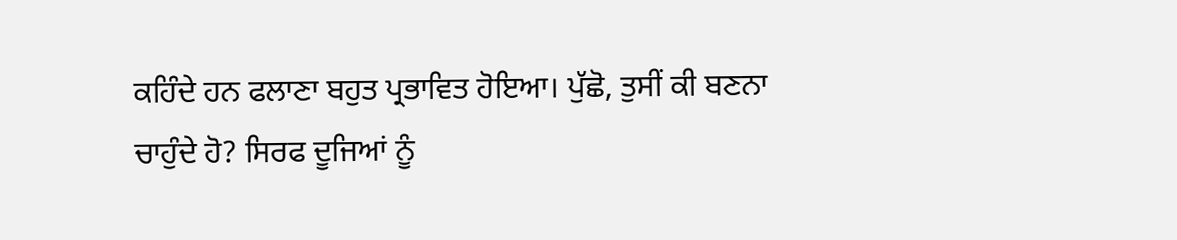ਕਹਿੰਦੇ ਹਨ ਫਲਾਣਾ ਬਹੁਤ ਪ੍ਰਭਾਵਿਤ ਹੋਇਆ। ਪੁੱਛੋ, ਤੁਸੀਂ ਕੀ ਬਣਨਾ
ਚਾਹੁੰਦੇ ਹੋ? ਸਿਰਫ ਦੂਜਿਆਂ ਨੂੰ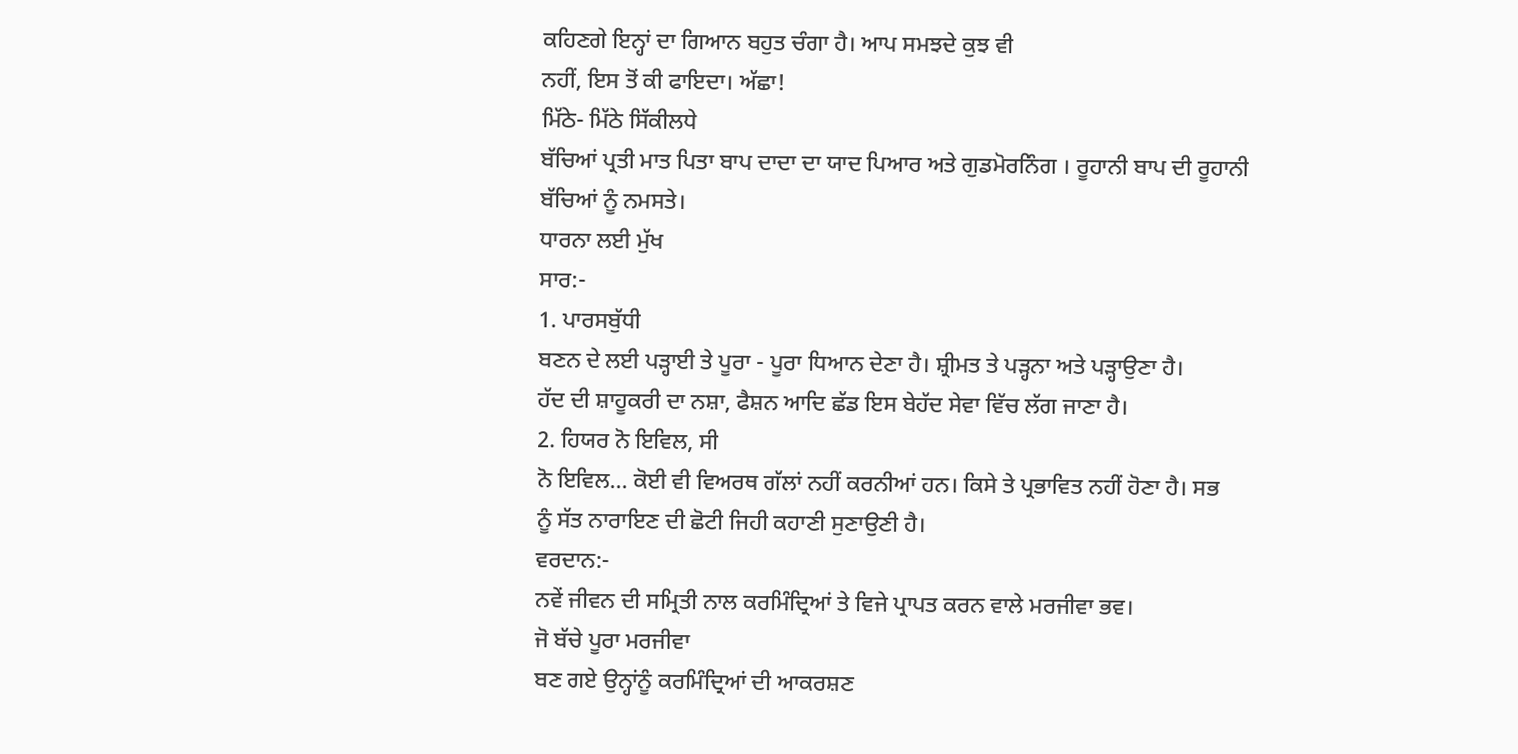ਕਹਿਣਗੇ ਇਨ੍ਹਾਂ ਦਾ ਗਿਆਨ ਬਹੁਤ ਚੰਗਾ ਹੈ। ਆਪ ਸਮਝਦੇ ਕੁਝ ਵੀ
ਨਹੀਂ, ਇਸ ਤੋਂ ਕੀ ਫਾਇਦਾ। ਅੱਛਾ!
ਮਿੱਠੇ- ਮਿੱਠੇ ਸਿੱਕੀਲਧੇ
ਬੱਚਿਆਂ ਪ੍ਰਤੀ ਮਾਤ ਪਿਤਾ ਬਾਪ ਦਾਦਾ ਦਾ ਯਾਦ ਪਿਆਰ ਅਤੇ ਗੁਡਮੋਰਨਿੰਗ । ਰੂਹਾਨੀ ਬਾਪ ਦੀ ਰੂਹਾਨੀ
ਬੱਚਿਆਂ ਨੂੰ ਨਮਸਤੇ।
ਧਾਰਨਾ ਲਈ ਮੁੱਖ
ਸਾਰ:-
1. ਪਾਰਸਬੁੱਧੀ
ਬਣਨ ਦੇ ਲਈ ਪੜ੍ਹਾਈ ਤੇ ਪੂਰਾ - ਪੂਰਾ ਧਿਆਨ ਦੇਣਾ ਹੈ। ਸ਼੍ਰੀਮਤ ਤੇ ਪੜ੍ਹਨਾ ਅਤੇ ਪੜ੍ਹਾਉਣਾ ਹੈ।
ਹੱਦ ਦੀ ਸ਼ਾਹੂਕਰੀ ਦਾ ਨਸ਼ਾ, ਫੈਸ਼ਨ ਆਦਿ ਛੱਡ ਇਸ ਬੇਹੱਦ ਸੇਵਾ ਵਿੱਚ ਲੱਗ ਜਾਣਾ ਹੈ।
2. ਹਿਯਰ ਨੋ ਇਵਿਲ, ਸੀ
ਨੋ ਇਵਿਲ… ਕੋਈ ਵੀ ਵਿਅਰਥ ਗੱਲਾਂ ਨਹੀਂ ਕਰਨੀਆਂ ਹਨ। ਕਿਸੇ ਤੇ ਪ੍ਰਭਾਵਿਤ ਨਹੀਂ ਹੋਣਾ ਹੈ। ਸਭ
ਨੂੰ ਸੱਤ ਨਾਰਾਇਣ ਦੀ ਛੋਟੀ ਜਿਹੀ ਕਹਾਣੀ ਸੁਣਾਉਣੀ ਹੈ।
ਵਰਦਾਨ:-
ਨਵੇਂ ਜੀਵਨ ਦੀ ਸਮ੍ਰਿਤੀ ਨਾਲ ਕਰਮਿੰਦ੍ਰਿਆਂ ਤੇ ਵਿਜੇ ਪ੍ਰਾਪਤ ਕਰਨ ਵਾਲੇ ਮਰਜੀਵਾ ਭਵ।
ਜੋ ਬੱਚੇ ਪੂਰਾ ਮਰਜੀਵਾ
ਬਣ ਗਏ ਉਨ੍ਹਾਂਨੂੰ ਕਰਮਿੰਦ੍ਰਿਆਂ ਦੀ ਆਕਰਸ਼ਣ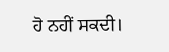ਹੋ ਨਹੀਂ ਸਕਦੀ।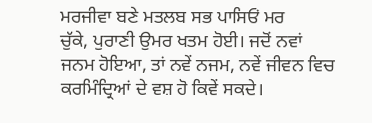ਮਰਜੀਵਾ ਬਣੇ ਮਤਲਬ ਸਭ ਪਾਸਿਓਂ ਮਰ
ਚੁੱਕੇ, ਪੁਰਾਣੀ ਉਮਰ ਖਤਮ ਹੋਈ। ਜਦੋਂ ਨਵਾਂ ਜਨਮ ਹੋਇਆ, ਤਾਂ ਨਵੇਂ ਨਜਮ, ਨਵੇਂ ਜੀਵਨ ਵਿਚ
ਕਰਮਿੰਦ੍ਰਿਆਂ ਦੇ ਵਸ਼ ਹੋ ਕਿਵੇਂ ਸਕਦੇ।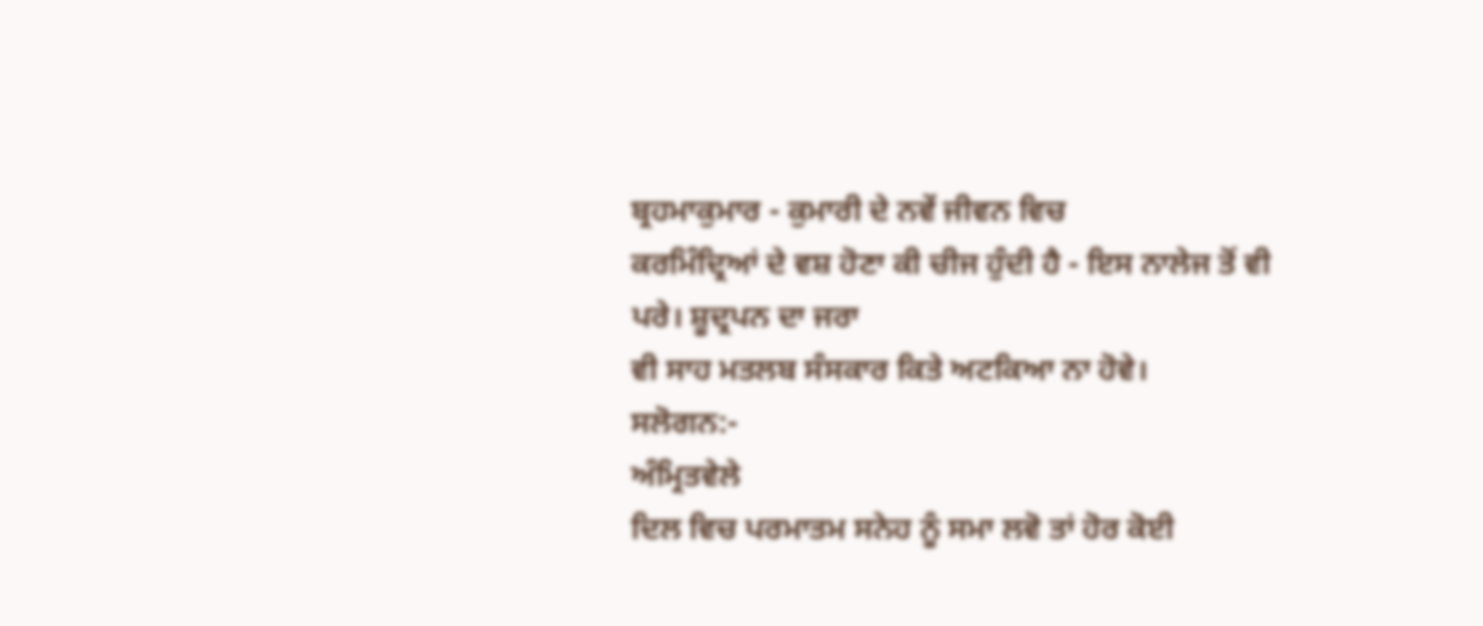ਬ੍ਰਹਮਾਕੁਮਾਰ - ਕੁਮਾਰੀ ਦੇ ਨਵੇਂ ਜੀਵਨ ਵਿਚ
ਕਰਮਿੰਦ੍ਰਿਆਂ ਦੇ ਵਸ਼ ਹੋਣਾ ਕੀ ਚੀਜ ਹੁੰਦੀ ਹੈ - ਇਸ ਨਾਲੇਜ ਤੋਂ ਵੀ ਪਰੇ। ਸ਼ੂਦ੍ਰਪਨ ਦਾ ਜਰਾ
ਵੀ ਸਾਹ ਮਤਲਬ ਸੰਸਕਾਰ ਕਿਤੇ ਅਟਕਿਆ ਨਾ ਹੋਵੇ।
ਸਲੋਗਨ:-
ਅੰਮ੍ਰਿਤਵੇਲੇ
ਦਿਲ ਵਿਚ ਪਰਮਾਤਮ ਸਨੇਹ ਨੂੰ ਸਮਾ ਲਵੋ ਤਾਂ ਹੋਰ ਕੋਈ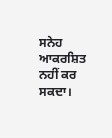ਸਨੇਹ ਆਕਰਸ਼ਿਤ ਨਹੀਂ ਕਰ ਸਕਦਾ।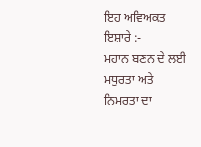ਇਹ ਅਵਿਅਕਤ ਇਸ਼ਾਰੇ :-
ਮਹਾਨ ਬਣਨ ਦੇ ਲਈ ਮਧੁਰਤਾ ਅਤੇ ਨਿਮਰਤਾ ਦਾ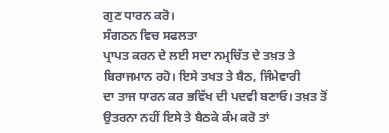ਗੁਣ ਧਾਰਨ ਕਰੋ।
ਸੰਗਠਨ ਵਿਚ ਸਫਲਤਾ
ਪ੍ਰਾਪਤ ਕਰਨ ਦੇ ਲਈ ਸਦਾ ਨਮ੍ਰਚਿੱਤ ਦੇ ਤਖ਼ਤ ਤੇ ਬਿਰਾਜਮਾਨ ਰਹੋ। ਇਸੇ ਤਖਤ ਤੇ ਬੈਠ, ਜਿੰਮੇਵਾਰੀ
ਦਾ ਤਾਜ ਧਾਰਨ ਕਰ ਭਵਿੱਖ ਦੀ ਪਦਵੀ ਬਣਾਓ। ਤਖ਼ਤ ਤੋਂ ਉਤਰਨਾ ਨਹੀਂ ਇਸੇ ਤੇ ਬੈਠਕੇ ਕੰਮ ਕਰੋ ਤਾਂ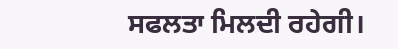ਸਫਲਤਾ ਮਿਲਦੀ ਰਹੇਗੀ।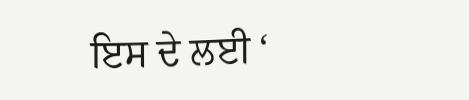ਇਸ ਦੇ ਲਈ ‘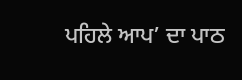ਪਹਿਲੇ ਆਪ’ ਦਾ ਪਾਠ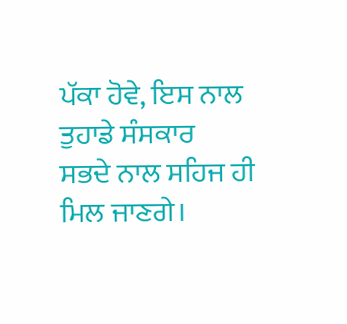ਪੱਕਾ ਹੋਵੇ, ਇਸ ਨਾਲ ਤੁਹਾਡੇ ਸੰਸਕਾਰ
ਸਭਦੇ ਨਾਲ ਸਹਿਜ ਹੀ ਮਿਲ ਜਾਣਗੇ।